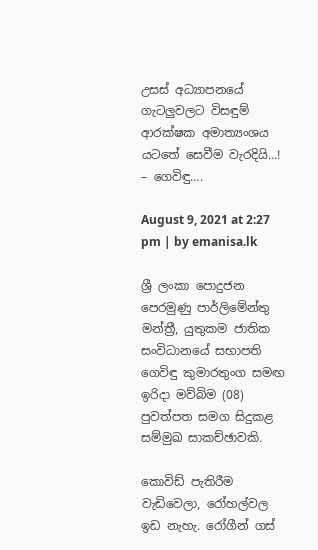උසස් අධ්‍යාපනයේ ගැටලුවලට විසඳුම් ආරක්ෂක අමාත්‍යංශය යටතේ සෙවීම වැරදියි…! – ගෙවිඳු….

August 9, 2021 at 2:27 pm | by emanisa.lk

ශ්‍රී ලංකා පොදුජන පෙරමුණු පාර්ලිමේන්තු මන්ත්‍රී, යුතුකම ජාතික සංවිධානයේ සභාපති ගෙවිඳු කුමාරතුංග සමඟ ඉරිදා මව්බිම (08) පුවත්පත සමග සිදුකළ සම්මුඛ සාකච්ඡාවකි.

කොවිඩ් පැතිරීම වැඩිවෙලා, රෝහල්වල ඉඩ නැහැ. රෝගීන් ගස්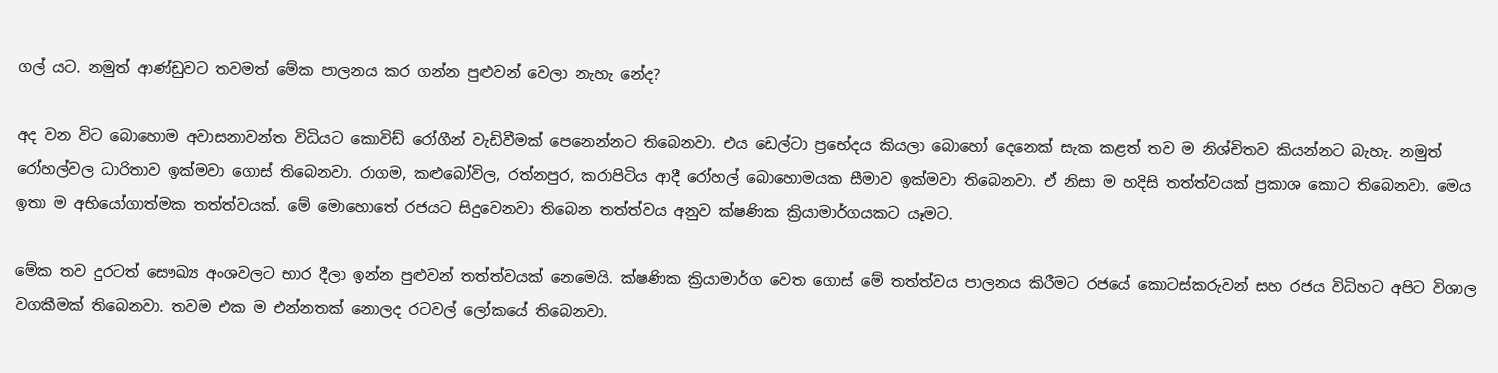ගල් යට. නමුත් ආණ්ඩුවට තවමත් මේක පාලනය කර ගන්න පුළුවන් වෙලා නැහැ නේද?

අද වන විට බොහොම අවාසනාවන්ත විධියට කොවිඩ් රෝගීන් වැඩිවීමක් පෙනෙන්නට තිබෙනවා. එය ඩෙල්ටා ප්‍රභේදය කියලා බොහෝ දෙනෙක් සැක කළත් තව ම නිශ්චිතව කියන්නට බැහැ. නමුත් රෝහල්වල ධාරිතාව ඉක්මවා ගොස් තිබෙනවා. රාගම, කළුබෝවිල, රත්නපුර, කරාපිටිය ආදී රෝහල් බොහොමයක සීමාව ඉක්මවා තිබෙනවා. ඒ නිසා ම හදිසි තත්ත්වයක් ප්‍රකාශ කොට තිබෙනවා. මෙය ඉතා ම අභියෝගාත්මක තත්ත්වයක්. මේ මොහොතේ රජයට සිදුවෙනවා තිබෙන තත්ත්වය අනුව ක්ෂණික ක්‍රියාමාර්ගයකට යෑමට.

මේක තව දුරටත් සෞඛ්‍ය අංශවලට භාර දීලා ඉන්න පුළුවන් තත්ත්වයක් නෙමෙයි. ක්ෂණික ක්‍රියාමාර්ග වෙත ගොස් මේ තත්ත්වය පාලනය කිරීමට රජයේ කොටස්කරුවන් සහ රජය විධිහට අපිට විශාල වගකීමක් තිබෙනවා. තවම එක ම එන්නතක් නොලද රටවල් ලෝකයේ තිබෙනවා.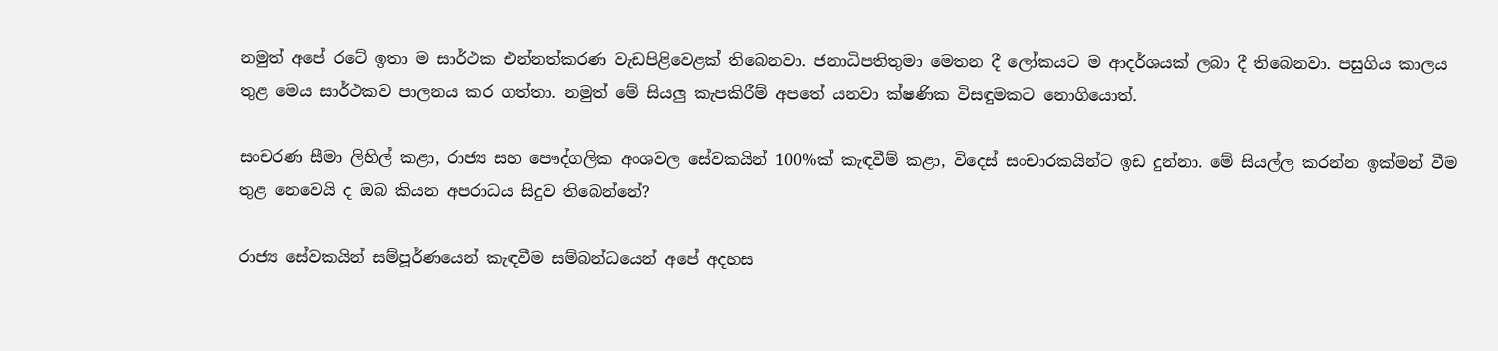නමුත් අපේ රටේ ඉතා ම සාර්ථක එන්නත්කරණ වැඩපිළිවෙළක් තිබෙනවා. ජනාධිපතිතුමා මෙතන දී ලෝකයට ම ආදර්ශයක් ලබා දී තිබෙනවා. පසුගිය කාලය තුළ මෙය සාර්ථකව පාලනය කර ගත්තා. නමුත් මේ සියලු කැපකිරීම් අපතේ යනවා ක්ෂණික විසඳුමකට නොගියොත්.

සංචරණ සීමා ලිහිල් කළා, රාජ්‍ය සහ පෞද්ගලික අංශවල සේවකයින් 100%ක් කැඳවීම් කළා, විදෙස් සංචාරකයින්ට ඉඩ දුන්නා. මේ සියල්ල කරන්න ඉක්මන් වීම තුළ නෙවෙයි ද ඔබ කියන අපරාධය සිදුව තිබෙන්නේ?

රාජ්‍ය සේවකයින් සම්පූර්ණයෙන් කැඳවීම සම්බන්ධයෙන් අපේ අදහස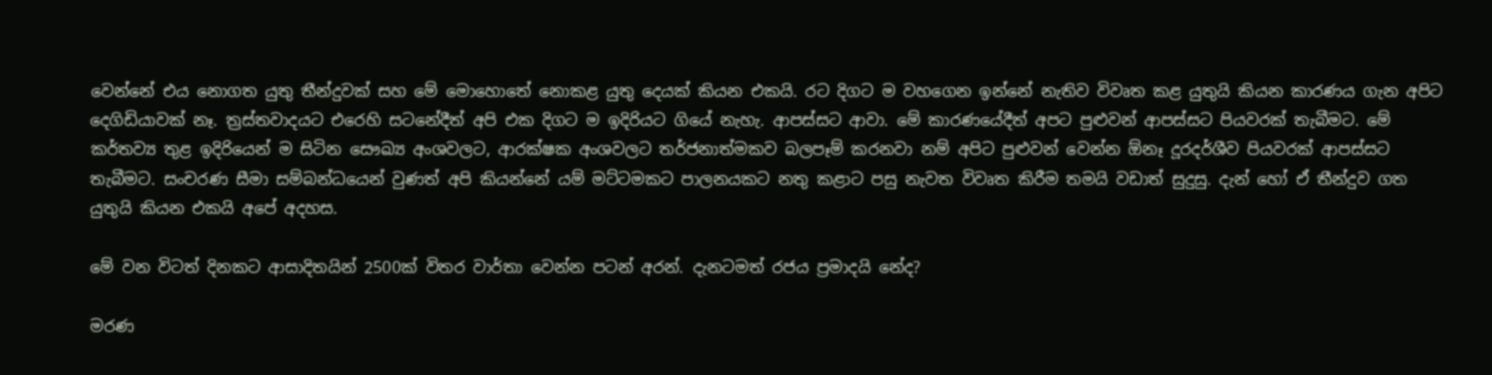වෙන්නේ එය නොගත යුතු තීන්දුවක් සහ මේ මොහොතේ නොකළ යුතු දෙයක් කියන එකයි. රට දිගට ම වහගෙන ඉන්නේ නැතිව විවෘත කළ යුතුයි කියන කාරණය ගැන අපිට දෙගිඩියාවක් නෑ. ත්‍රස්තවාදයට එරෙහි සටනේදීත් අපි එක දිගට ම ඉදිරියට ගියේ නැහැ. ආපස්සට ආවා. මේ කාරණයේදීත් අපට පුළුවන් ආපස්සට පියවරක් තැබීමට. මේ කර්තව්‍ය තුළ ඉදිරියෙන් ම සිටින සෞඛ්‍ය අංශවලට, ආරක්ෂක අංශවලට තර්ජනාත්මකව බලපෑම් කරනවා නම් අපිට පුළුවන් වෙන්න ඕනෑ දූරදර්ශීව පියවරක් ආපස්සට තැබීමට. සංචරණ සීමා සම්බන්ධයෙන් වුණත් අපි කියන්නේ යම් මට්ටමකට පාලනයකට නතු කළාට පසු නැවත විවෘත කිරීම තමයි වඩාත් සුදුසු. දැන් හෝ ඒ තීන්දුව ගත යුතුයි කියන එකයි අපේ අදහස.

මේ වන විටත් දිනකට ආසාදිතයින් 2500ක් විතර වාර්තා වෙන්න පටන් අරන්. දැනටමත් රජය ප්‍රමාදයි නේද?

මරණ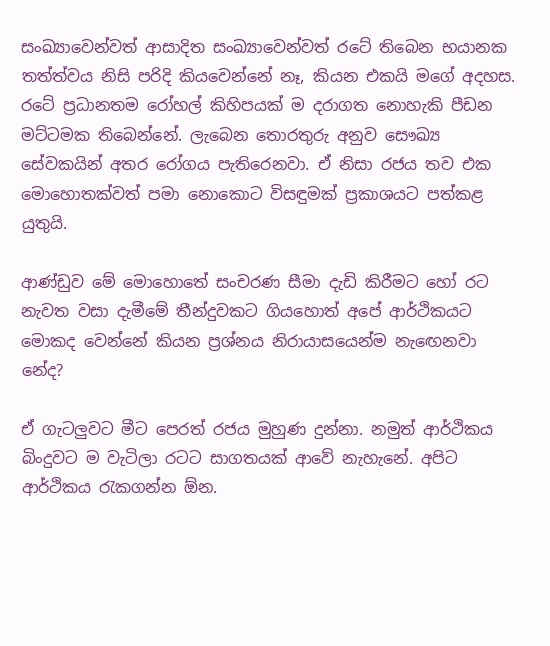සංඛ්‍යාවෙන්වත් ආසාදිත සංඛ්‍යාවෙන්වත් රටේ තිබෙන භයානක තත්ත්වය නිසි පරිදි කියවෙන්නේ නෑ, කියන එකයි මගේ අදහස. රටේ ප්‍රධානතම රෝහල් කිහිපයක් ම දරාගත නොහැකි පීඩන මට්ටමක තිබෙන්නේ. ලැබෙන තොරතුරු අනුව සෞඛ්‍ය සේවකයින් අතර රෝගය පැතිරෙනවා. ඒ නිසා රජය තව එක මොහොතක්වත් පමා නොකොට විසඳුමක් ප්‍රකාශයට පත්කළ යුතුයි.

ආණ්ඩුව මේ මොහොතේ සංචරණ සීමා දැඩි කිරීමට හෝ රට නැවත වසා දැමීමේ තීන්දුවකට ගියහොත් අපේ ආර්ථිකයට මොකද වෙන්නේ කියන ප්‍රශ්නය නිරායාසයෙන්ම නැඟෙනවා නේද?

ඒ ගැටලුවට මීට පෙරත් රජය මුහුණ දුන්නා. නමුත් ආර්ථිකය බිංදුවට ම වැටිලා රටට සාගතයක් ආවේ නැහැනේ. අපිට ආර්ථිකය රැකගන්න ඕන.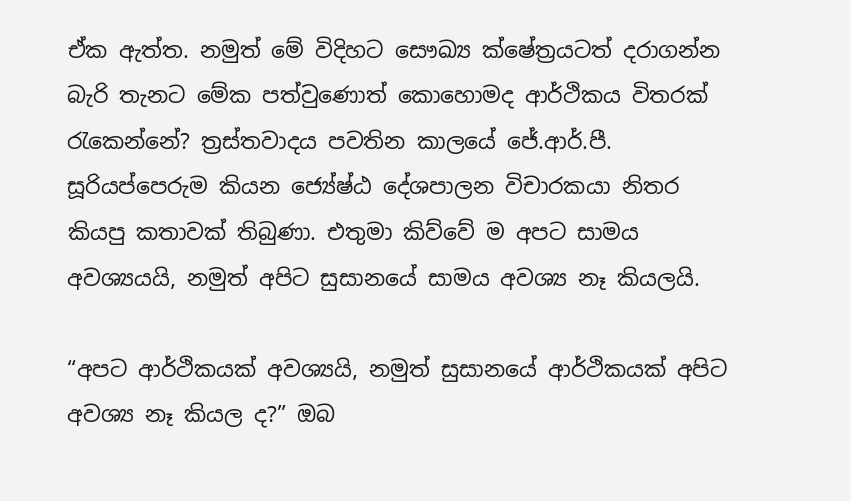ඒක ඇත්ත. නමුත් මේ විදිහට සෞඛ්‍ය ක්ෂේත්‍රයටත් දරාගන්න බැරි තැනට මේක පත්වුණොත් කොහොමද ආර්ථිකය විතරක් රැකෙන්නේ? ත්‍රස්තවාදය පවතින කාලයේ ජේ.ආර්.පී. සූරියප්පෙරුම කියන ජ්‍යේෂ්ඨ දේශපාලන විචාරකයා නිතර කියපු කතාවක් තිබුණා. එතුමා කිව්වේ ම අපට සාමය අවශ්‍යයයි, නමුත් අපිට සුසානයේ සාමය අවශ්‍ය නෑ කියලයි.

“අපට ආර්ථිකයක් අවශ්‍යයි, නමුත් සුසානයේ ආර්ථිකයක් අපිට අවශ්‍ය නෑ කියල ද?” ඔබ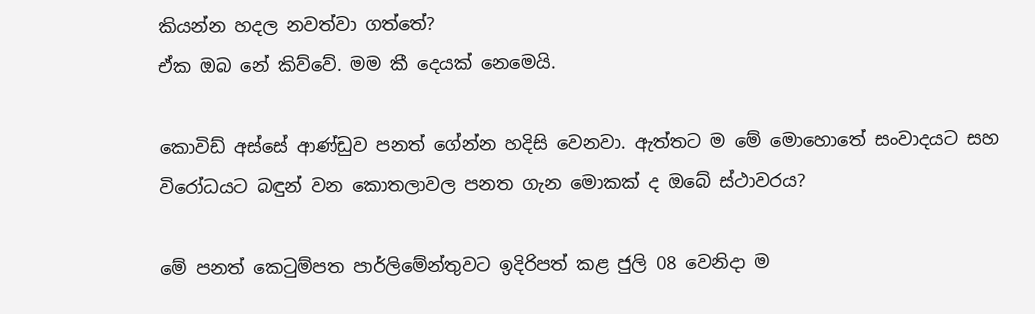කියන්න හදල නවත්වා ගත්තේ?
ඒක ඔබ නේ කිව්වේ. මම කී දෙයක් නෙමෙයි.

කොවිඩ් අස්සේ ආණ්ඩුව පනත් ගේන්න හදිසි වෙනවා. ඇත්තට ම මේ මොහොතේ සංවාදයට සහ විරෝධයට බඳුන් වන කොතලාවල පනත ගැන මොකක් ද ඔබේ ස්ථාවරය?

මේ පනත් කෙටුම්පත පාර්ලිමේන්තුවට ඉදිරිපත් කළ ජුලි 08 වෙනිදා ම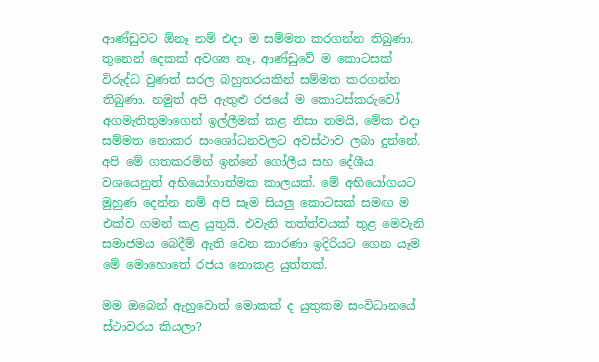ආණ්ඩුවට ඕනෑ නම් එදා ම සම්මත කරගන්න තිබුණා. තුනෙන් දෙකක් අවශ්‍ය නෑ, ආණ්ඩුවේ ම කොටසක් විරුද්ධ වුණත් සරල බහුතරයකින් සම්මත කරගන්න තිබුණා. නමුත් අපි ඇතුළු රජයේ ම කොටස්කරුවෝ අගමැතිතුමාගෙන් ඉල්ලීමක් කළ නිසා තමයි, මේක එදා සම්මත නොකර සංශෝධනවලට අවස්ථාව ලබා දුන්නේ. අපි මේ ගතකරමින් ඉන්නේ ගෝලීය සහ දේශීය වශයෙනුත් අභියෝගාත්මක කාලයක්. මේ අභියෝගයට මුහුණ දෙන්න නම් අපි සෑම සියලු කොටසක් සමඟ ම එක්ව ගමන් කළ යුතුයි. එවැනි තත්ත්වයක් තුළ මෙවැනි සමාජමය බෙදීම් ඇති වෙන කාරණා ඉදිරියට ගෙන යෑම මේ මොහොතේ රජය නොකළ යුත්තක්.

මම ඔබෙන් ඇහුවොත් මොකක් ද යුතුකම සංවිධානයේ ස්ථාවරය කියලා?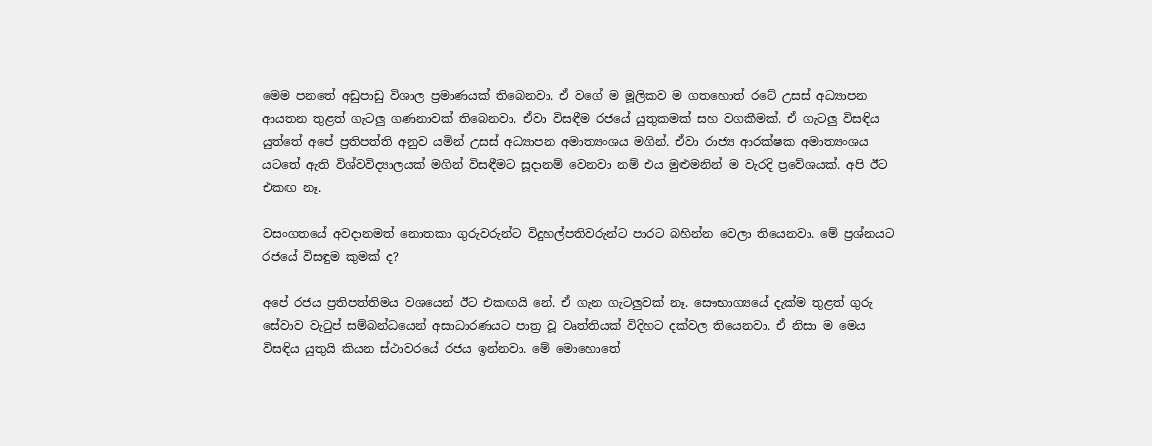මෙම පනතේ අඩුපාඩු විශාල ප්‍රමාණයක් තිබෙනවා. ඒ වගේ ම මූලිකව ම ගතහොත් රටේ උසස් අධ්‍යාපන ආයතන තුළත් ගැටලු ගණනාවක් තිබෙනවා. ඒවා විසඳීම රජයේ යුතුකමක් සහ වගකීමක්. ඒ ගැටලු විසඳිය යුත්තේ අපේ ප්‍රතිපත්ති අනුව යමින් උසස් අධ්‍යාපන අමාත්‍යංශය මගින්. ඒවා රාජ්‍ය ආරක්ෂක අමාත්‍යංශය යටතේ ඇති විශ්වවිද්‍යාලයක් මගින් විසඳීමට සූදානම් වෙනවා නම් එය මුළුමනින් ම වැරදි ප්‍රවේශයක්. අපි ඊට එකඟ නෑ.

වසංගතයේ අවදානමත් නොතකා ගුරුවරුන්ට විදුහල්පතිවරුන්ට පාරට බහින්න වෙලා තියෙනවා. මේ ප්‍රශ්නයට රජයේ විසඳුම කුමක් ද?

අපේ රජය ප්‍රතිපත්තිමය වශයෙන් ඊට එකඟයි නේ. ඒ ගැන ගැටලුවක් නෑ. සෞභාග්‍යයේ දැක්ම තුළත් ගුරු සේවාව වැටුප් සම්බන්ධයෙන් අසාධාරණයට පාත්‍ර වූ වෘත්තියක් විදිහට දක්වල තියෙනවා. ඒ නිසා ම මෙය විසඳිය යුතුයි කියන ස්ථාවරයේ රජය ඉන්නවා. මේ මොහොතේ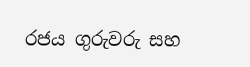රජය ගුරුවරු සහ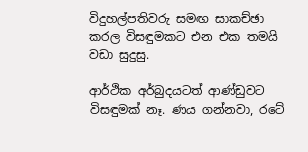විදුහල්පතිවරු සමඟ සාකච්ඡා කරල විසඳුමකට එන එක තමයි වඩා සුදුසු.

ආර්ථික අර්බුදයටත් ආණ්ඩුවට විසඳුමක් නෑ. ණය ගන්නවා, රටේ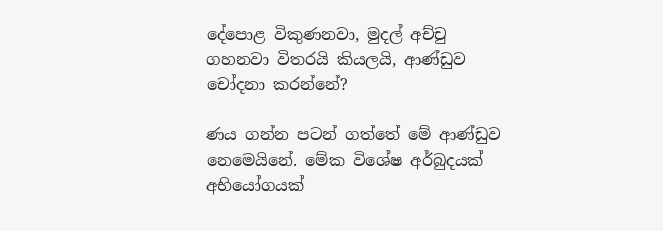දේපොළ විකුණනවා, මුදල් අච්චු ගහනවා විතරයි කියලයි, ආණ්ඩුව චෝදනා කරන්නේ?

ණය ගන්න පටන් ගත්තේ මේ ආණ්ඩුව නෙමෙයිනේ. මේක විශේෂ අර්බුදයක් අභියෝගයක්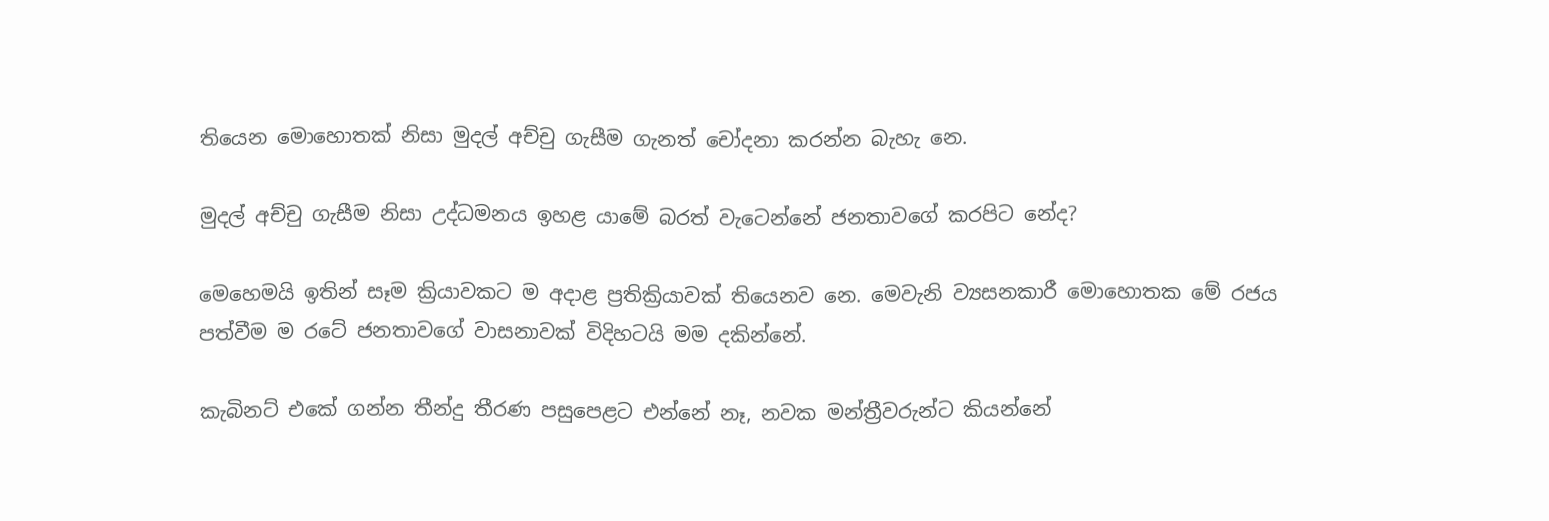තියෙන මොහොතක් නිසා මුදල් අච්චු ගැසීම ගැනත් චෝදනා කරන්න බැහැ නෙ.

මුදල් අච්චු ගැසීම නිසා උද්ධමනය ඉහළ යාමේ බරත් වැටෙන්නේ ජනතාවගේ කරපිට නේද?

මෙහෙමයි ඉතින් සෑම ක්‍රියාවකට ම අදාළ ප්‍රතික්‍රියාවක් තියෙනව නෙ. මෙවැනි ව්‍යසනකාරී මොහොතක මේ රජය පත්වීම ම රටේ ජනතාවගේ වාසනාවක් විදිහටයි මම දකින්නේ.

කැබිනට් එකේ ගන්න තීන්දු තීරණ පසුපෙළට එන්නේ නෑ, නවක මන්ත්‍රීවරුන්ට කියන්නේ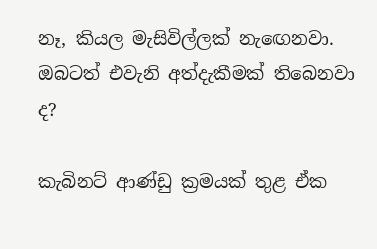නෑ, කියල මැසිවිල්ලක් නැඟෙනවා. ඔබටත් එවැනි අත්දැකීමක් තිබෙනවා ද?

කැබිනට් ආණ්ඩු ක්‍රමයක් තුළ ඒක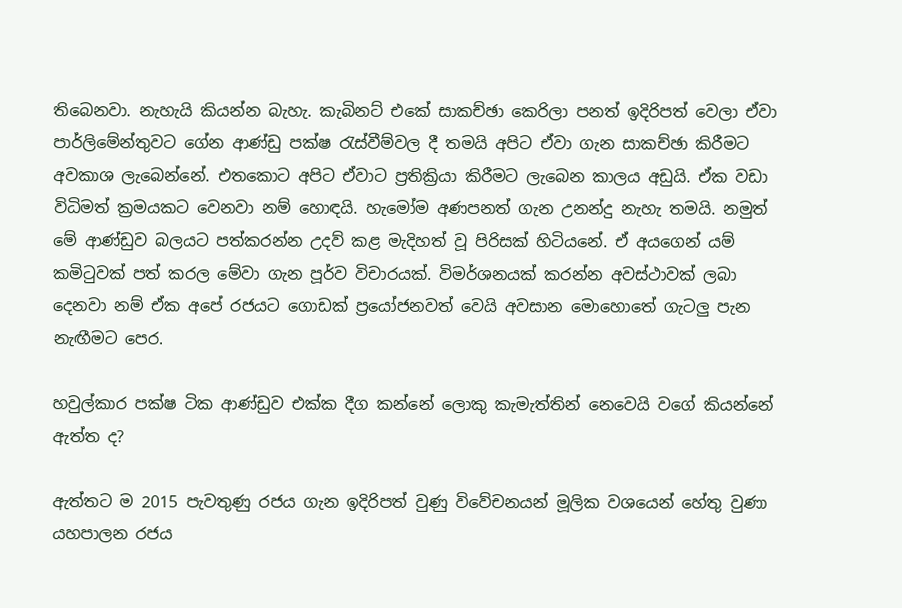තිබෙනවා. නැහැයි කියන්න බැහැ. කැබිනට් එකේ සාකච්ඡා කෙරිලා පනත් ඉදිරිපත් වෙලා ඒවා පාර්ලිමේන්තුවට ගේන ආණ්ඩු පක්ෂ රැස්වීම්වල දී තමයි අපිට ඒවා ගැන සාකච්ඡා කිරීමට අවකාශ ලැබෙන්නේ. එතකොට අපිට ඒවාට ප්‍රතික්‍රියා කිරීමට ලැබෙන කාලය අඩුයි. ඒක වඩා විධිමත් ක්‍රමයකට වෙනවා නම් හොඳයි. හැමෝම අණපනත් ගැන උනන්දු නැහැ තමයි. නමුත් මේ ආණ්ඩුව බලයට පත්කරන්න උදව් කළ මැදිහත් වූ පිරිසක් හිටියනේ. ඒ අයගෙන් යම් කමිටුවක් පත් කරල මේවා ගැන පූර්ව විචාරයක්. විමර්ශනයක් කරන්න අවස්ථාවක් ලබා දෙනවා නම් ඒක අපේ රජයට ගොඩක් ප්‍රයෝජනවත් වෙයි අවසාන මොහොතේ ගැටලු පැන නැඟීමට පෙර.

හවුල්කාර පක්ෂ ටික ආණ්ඩුව එක්ක දීග කන්නේ ලොකු කැමැත්තින් නෙවෙයි වගේ කියන්නේ ඇත්ත ද?

ඇත්තට ම 2015 පැවතුණු රජය ගැන ඉදිරිපත් වුණු විවේචනයන් මූලික වශයෙන් හේතු වුණා යහපාලන රජය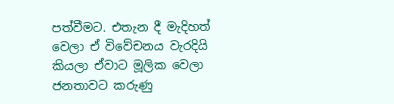පත්වීමට. එතැන දී මැදිහත් වෙලා ඒ විවේචනය වැරදියි කියලා ඒවාට මූලික වෙලා ජනතාවට කරුණු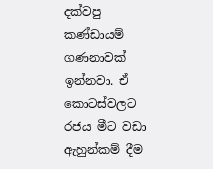දක්වපු කණ්ඩායම් ගණනාවක් ඉන්නවා. ඒ කොටස්වලට රජය මීට වඩා ඇහුන්කම් දීම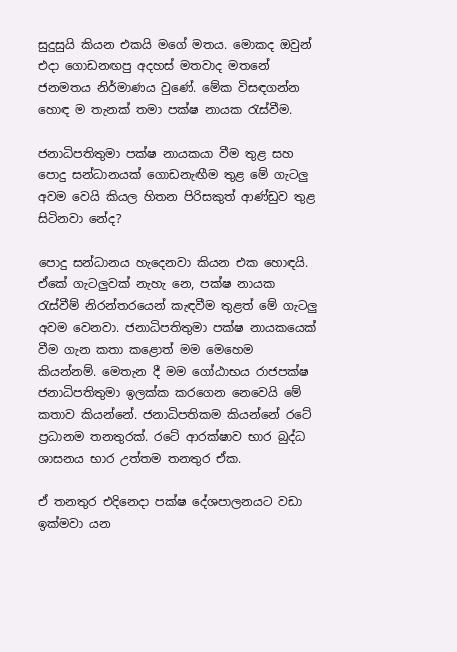සුදුසුයි කියන එකයි මගේ මතය. මොකද ඔවුන් එදා ගොඩනඟපු අදහස් මතවාද මතනේ ජනමතය නිර්මාණය වුණේ. මේක විසඳගන්න හොඳ ම තැනක් තමා පක්ෂ නායක රැස්වීම.

ජනාධිපතිතුමා පක්ෂ නායකයා වීම තුළ සහ පොදු සන්ධානයක් ගොඩනැඟීම තුළ මේ ගැටලු අවම වෙයි කියල හිතන පිරිසකුත් ආණ්ඩුව තුළ සිටිනවා නේද?

පොදු සන්ධානය හැදෙනවා කියන එක හොඳයි. ඒකේ ගැටලුවක් නැහැ නෙ, පක්ෂ නායක රැස්වීම් නිරන්තරයෙන් කැඳවීම තුළත් මේ ගැටලු අවම වෙනවා. ජනාධිපතිතුමා පක්ෂ නායකයෙක් වීම ගැන කතා කළොත් මම මෙහෙම කියන්නම්. මෙතැන දී මම ගෝඨාභය රාජපක්ෂ ජනාධිපතිතුමා ඉලක්ක කරගෙන නෙවෙයි මේ කතාව කියන්නේ. ජනාධිපතිකම කියන්නේ රටේ ප්‍රධානම තනතුරක්. රටේ ආරක්ෂාව භාර බුද්ධ ශාසනය භාර උත්තම තනතුර ඒක.

ඒ තනතුර එදිනෙදා පක්ෂ දේශපාලනයට වඩා ඉක්මවා යන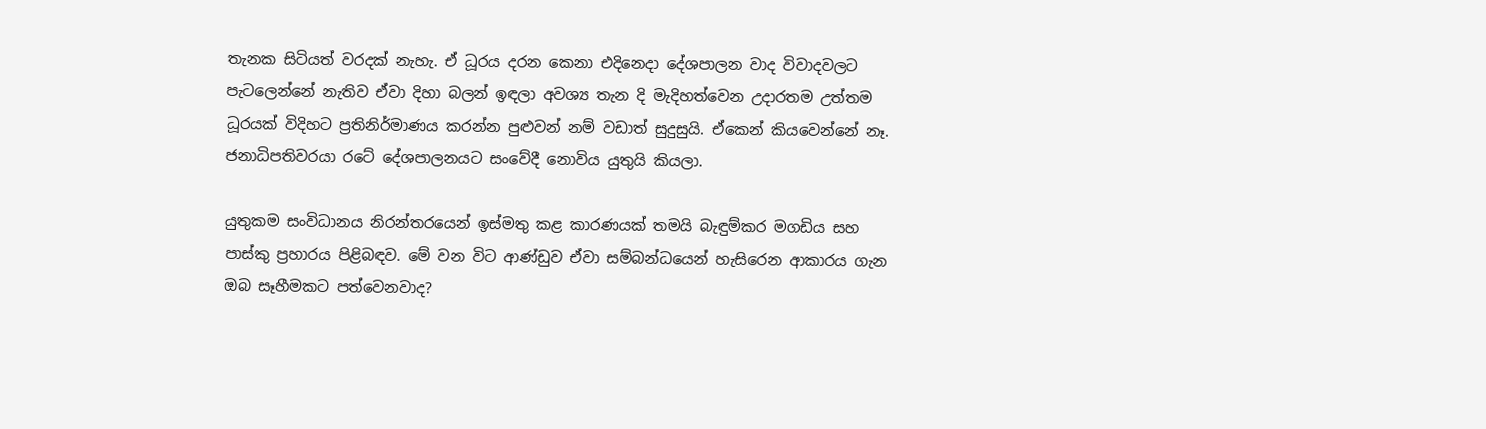තැනක සිටියත් වරදක් නැහැ. ඒ ධූරය දරන කෙනා එදිනෙදා දේශපාලන වාද විවාදවලට පැටලෙන්නේ නැතිව ඒවා දිහා බලන් ඉඳලා අවශ්‍ය තැන දි මැදිහත්වෙන උදාරතම උත්තම ධූරයක් විදිහට ප්‍රතිනිර්මාණය කරන්න පුළුවන් නම් වඩාත් සුදුසුයි. ඒකෙන් කියවෙන්නේ නෑ. ජනාධිපතිවරයා රටේ දේශපාලනයට සංවේදී නොවිය යුතුයි කියලා.

යුතුකම සංවිධානය නිරන්තරයෙන් ඉස්මතු කළ කාරණයක් තමයි බැඳුම්කර මගඩිය සහ පාස්කු ප්‍රහාරය පිළිබඳව. මේ වන විට ආණ්ඩුව ඒවා සම්බන්ධයෙන් හැසිරෙන ආකාරය ගැන ඔබ සෑහීමකට පත්වෙනවාද?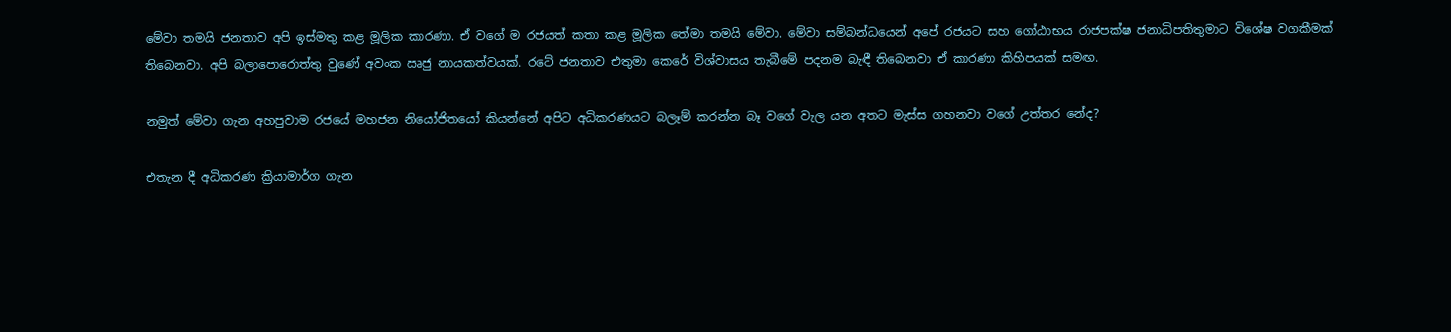මේවා තමයි ජනතාව අපි ඉස්මතු කළ මූලික කාරණා. ඒ වගේ ම රජයත් කතා කළ මූලික තේමා තමයි මේවා. මේවා සම්බන්ධයෙන් අපේ රජයට සහ ගෝඨාභය රාජපක්ෂ ජනාධිපතිතුමාට විශේෂ වගකීමක් තිබෙනවා. අපි බලාපොරොත්තු වුණේ අවංක ඍජු නායකත්වයක්. රටේ ජනතාව එතුමා කෙරේ විශ්වාසය තැබීමේ පදනම බැඳී තිබෙනවා ඒ කාරණා කිහිපයක් සමඟ.

නමුත් මේවා ගැන අහපුවාම රජයේ මහජන නියෝජිතයෝ කියන්නේ අපිට අධිකරණයට බලෑම් කරන්න බෑ වගේ වැල යන අතට මැස්ස ගහනවා වගේ උත්තර නේද?

එතැන දී අධිකරණ ක්‍රියාමාර්ග ගැන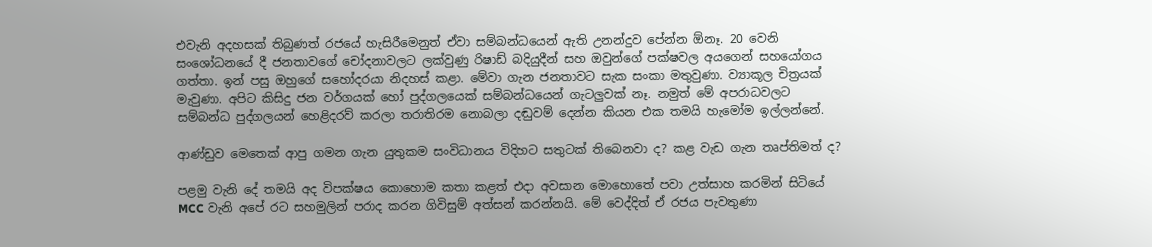එවැනි අදහසක් තිබුණත් රජයේ හැසිරීමෙනුත් ඒවා සම්බන්ධයෙන් ඇති උනන්දුව පේන්න ඕනෑ. 20 වෙනි සංශෝධනයේ දී ජනතාවගේ චෝදනාවලට ලක්වුණු රිෂාඩ් බදියුදීන් සහ ඔවුන්ගේ පක්ෂවල අයගෙන් සහයෝගය ගත්තා. ඉන් පසු ඔහුගේ සහෝදරයා නිදහස් කළා. මේවා ගැන ජනතාවට සැක සංකා මතුවුණා. ව්‍යාකූල චිත්‍රයක් මැවුණා. අපිට කිසිදු ජන වර්ගයක් හෝ පුද්ගලයෙක් සම්බන්ධයෙන් ගැටලුවක් නෑ. නමුත් මේ අපරාධවලට සම්බන්ධ පුද්ගලයන් හෙළිදරව් කරලා තරාතිරම නොබලා දඬුවම් දෙන්න කියන එක තමයි හැමෝම ඉල්ලන්නේ.

ආණ්ඩුව මෙතෙක් ආපු ගමන ගැන යුතුකම සංවිධානය විදිහට සතුටක් තිබෙනවා ද? කළ වැඩ ගැන තෘප්තිමත් ද?

පළමු වැනි දේ තමයි අද විපක්ෂය කොහොම කතා කළත් එදා අවසාන මොහොතේ පවා උත්සාහ කරමින් සිටියේ MCC වැනි අපේ රට සහමුලින් පරාද කරන ගිවිසුම් අත්සන් කරන්නයි. මේ වෙද්දිත් ඒ රජය පැවතුණා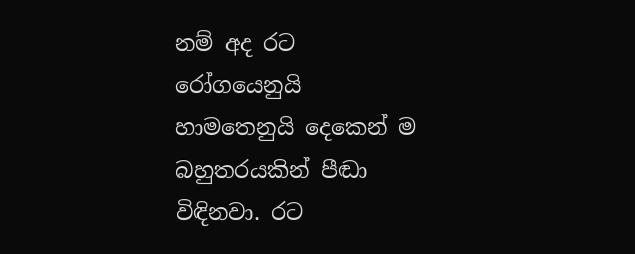නම් අද රට රෝගයෙනුයි හාමතෙනුයි දෙකෙන් ම බහුතරයකින් පීඬා විඳිනවා. රට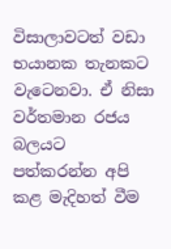විසාලාවටත් වඩා භයානක තැනකට වැටෙනවා. ඒ නිසා වර්තමාන රජය බලයට පත්කරන්න අපි කළ මැදිහත් වීම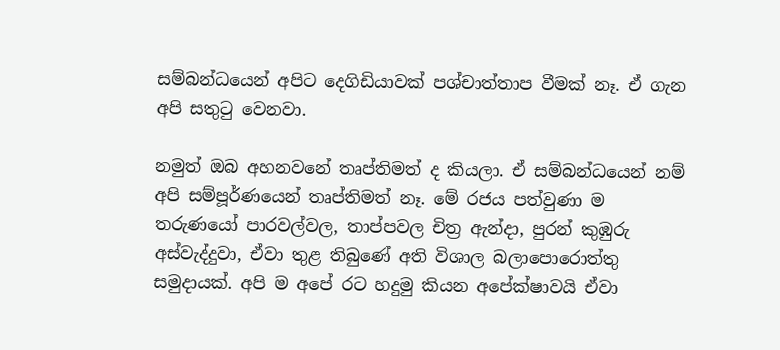සම්බන්ධයෙන් අපිට දෙගිඩියාවක් පශ්චාත්තාප වීමක් නෑ. ඒ ගැන අපි සතුටු වෙනවා.

නමුත් ඔබ අහනවනේ තෘප්තිමත් ද කියලා. ඒ සම්බන්ධයෙන් නම් අපි සම්පූර්ණයෙන් තෘප්තිමත් නෑ. මේ රජය පත්වුණා ම තරුණයෝ පාරවල්වල, තාප්පවල චිත්‍ර ඇන්දා, පුරන් කුඹුරු අස්වැද්දුවා, ඒවා තුළ තිබුණේ අති විශාල බලාපොරොත්තු සමුදායක්. අපි ම අපේ රට හදුමු කියන අපේක්ෂාවයි ඒවා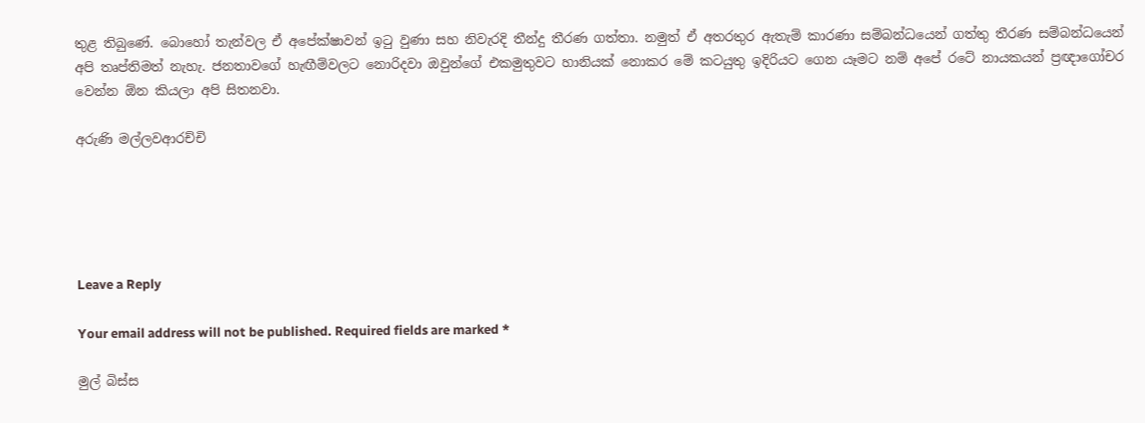තුළ තිබුණේ. බොහෝ තැන්වල ඒ අපේක්ෂාවන් ඉටු වුණා සහ නිවැරදි තීන්දු තීරණ ගත්තා. නමුත් ඒ අතරතුර ඇතැම් කාරණා සම්බන්ධයෙන් ගත්තු තීරණ සම්බන්ධයෙන් අපි තෘප්තිමත් නැහැ. ජනතාවගේ හැඟීම්වලට නොරිදවා ඔවුන්ගේ එකමුතුවට හානියක් නොකර මේ කටයුතු ඉදිරියට ගෙන යෑමට නම් අපේ රටේ නායකයන් ප්‍රඥාගෝචර වෙන්න ඕන කියලා අපි සිතනවා.

අරුණි මල්ලවආරච්චි





Leave a Reply

Your email address will not be published. Required fields are marked *

මුල් බිස්ස